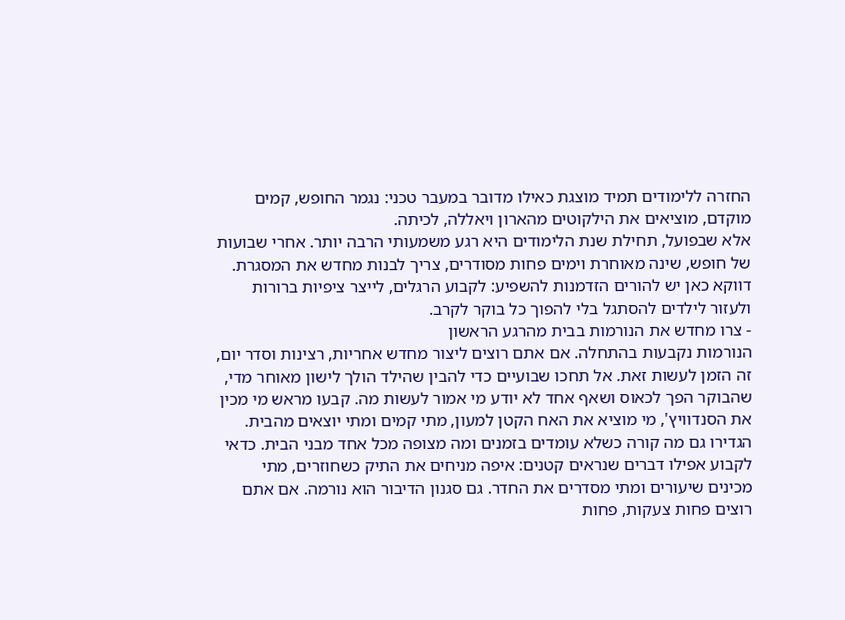החזרה ללימודים תמיד מוצגת כאילו מדובר במעבר טכני: נגמר החופש, קמים מוקדם, מוציאים את הילקוטים מהארון ויאללה, לכיתה.
אלא שבפועל, תחילת שנת הלימודים היא רגע משמעותי הרבה יותר. אחרי שבועות של חופש, שינה מאוחרת וימים פחות מסודרים, צריך לבנות מחדש את המסגרת. דווקא כאן יש להורים הזדמנות להשפיע: לקבוע הרגלים, לייצר ציפיות ברורות ולעזור לילדים להסתגל בלי להפוך כל בוקר לקרב.
- צרו מחדש את הנורמות בבית מהרגע הראשון
הנורמות נקבעות בהתחלה. אם אתם רוצים ליצור מחדש אחריות, רצינות וסדר יום, זה הזמן לעשות זאת. אל תחכו שבועיים כדי להבין שהילד הולך לישון מאוחר מדי, שהבוקר הפך לכאוס ושאף אחד לא יודע מי אמור לעשות מה. קבעו מראש מי מכין את הסנדוויץ', מי מוציא את האח הקטן למעון, מתי קמים ומתי יוצאים מהבית.
הגדירו גם מה קורה כשלא עומדים בזמנים ומה מצופה מכל אחד מבני הבית. כדאי לקבוע אפילו דברים שנראים קטנים: איפה מניחים את התיק כשחוזרים, מתי מכינים שיעורים ומתי מסדרים את החדר. גם סגנון הדיבור הוא נורמה. אם אתם רוצים פחות צעקות, פחות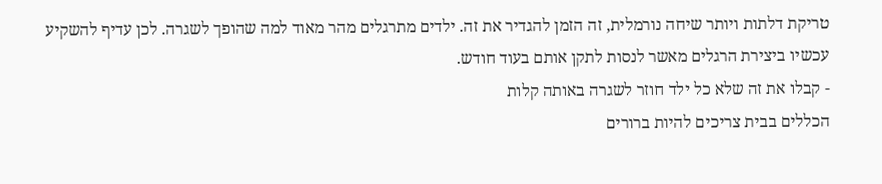טריקת דלתות ויותר שיחה נורמלית, זה הזמן להגדיר את זה. ילדים מתרגלים מהר מאוד למה שהופך לשגרה. לכן עדיף להשקיע עכשיו ביצירת הרגלים מאשר לנסות לתקן אותם בעוד חודש.
- קבלו את זה שלא כל ילד חוזר לשגרה באותה קלות
הכללים בבית צריכים להיות ברורים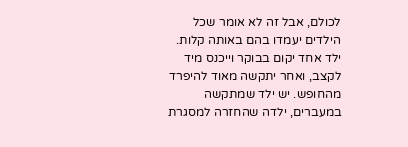לכולם, אבל זה לא אומר שכל הילדים יעמדו בהם באותה קלות. ילד אחד יקום בבוקר וייכנס מיד לקצב, ואחר יתקשה מאוד להיפרד מהחופש. יש ילד שמתקשה במעברים, ילדה שהחזרה למסגרת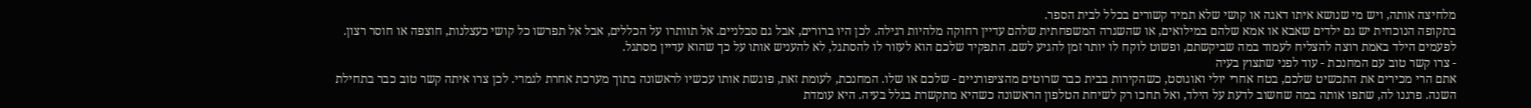מלחיצה אותה, ויש מי שנושא איתו דאגה או קושי שלא תמיד קשורים בכלל לבית הספר.
בתקופה הנוכחית יש גם ילדים שאבא או אמא שלהם במילואים, או שהשגרה המשפחתית שלהם עדיין רחוקה מלהיות רגילה. לכן היו ברורים, אבל גם סבלניים. אל תוותרו על הכללים, אבל אל תפרשו כל קושי כעצלנות, חוצפה או חוסר רצון. לפעמים הילד באמת רוצה להצליח לעמוד במה שביקשתם, ופשוט לוקח לו יותר זמן להגיע לשם. התפקיד שלכם הוא לעזור לו להסתגל, לא להעניש אותו על כך שהוא עדיין מסתגל.
- צרו קשר טוב עם המחנכת - עוד לפני שתצוץ בעיה
אתם הרי מכירים את התכשיט שלכם, בטח אחרי יולי ואוגוסט, כשהקירות בבית כבר שרוטים מהציפורניים - שלכם או שלו. המחנכת, לעומת זאת, פוגשת אותו עכשיו לראשונה בתוך מערכת אחרת לגמרי. לכן צרו איתה קשר טוב כבר בתחילת השנה. פרגנו לה, שתפו אותה במה שחשוב לדעת על הילד, ואל תחכו רק לשיחת הטלפון הראשונה כשהיא מתקשרת בגלל בעיה. היא עומדת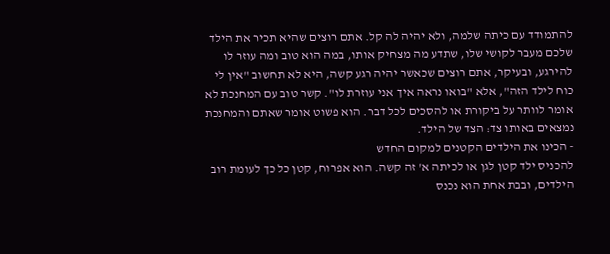להתמודד עם כיתה שלמה, ולא יהיה לה קל. אתם רוצים שהיא תכיר את הילד שלכם מעבר לקושי שלו, שתדע מה מצחיק אותו, במה הוא טוב ומה עוזר לו להירגע, ובעיקר, אתם רוצים שכאשר יהיה רגע קשה, היא לא תחשוב "אין לי כוח לילד הזה", אלא "בואו נראה איך אני עוזרת לו". קשר טוב עם המחנכת לא אומר לוותר על ביקורת או להסכים לכל דבר. הוא פשוט אומר שאתם והמחנכת נמצאים באותו צד: הצד של הילד.
- הכינו את הילדים הקטנים למקום החדש
להכניס ילד קטן לגן או לכיתה א' זה קשה. הוא אפרוח, קטן כל כך לעומת רוב הילדים, ובבת אחת הוא נכנס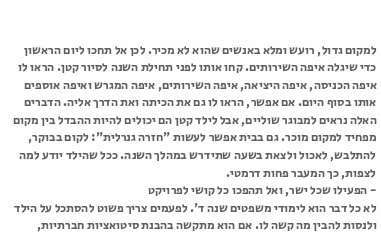למקום גדול, רועש ומלא באנשים שהוא לא מכיר. לכן אל תחכו ליום הראשון כדי שיגלה איפה השירותים. קחו אותו לפני תחילת השנה לסיור קטן. הראו לו איפה הכניסה, איפה היציאה, איפה השירותים, איפה המגרש ואיפה אוספים אותו בסוף היום. אם אפשר, הראו לו גם את הכיתה ואת הדרך אליה. הדברים האלה נראים למבוגר שוליים, אבל לילד קטן הם יכולים להיות ההבדל בין מקום מפחיד למקום מוכר. גם בבית אפשר לעשות "חזרה גנרלית": לקום בבוקר, להתלבש, לאכול ולצאת בשעה שתידרש במהלך השנה. ככל שהילד יודע למה לצפות, כך המעבר פחות דרמטי.
- הפעילו שכל ישר, ואל תהפכו כל קושי לפרויקט
לא כל דבר הוא לימודי משפטים שנה ד'. לפעמים צריך פשוט להסתכל על הילד ולנסות להבין מה קשה לו. אם הוא מתקשה בהבנת סיטואציות חברתיות,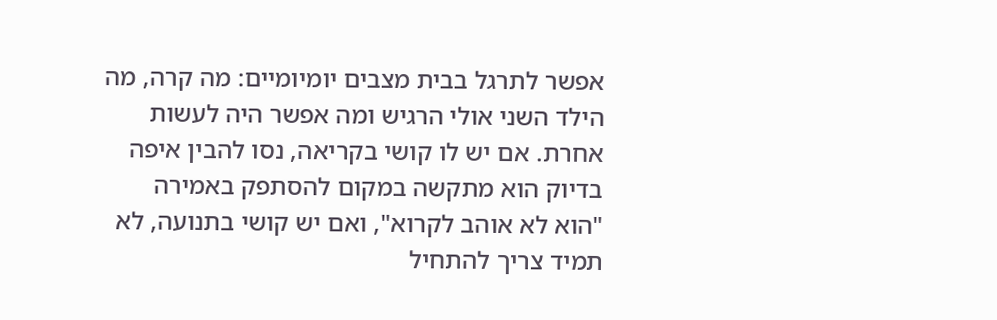אפשר לתרגל בבית מצבים יומיומיים: מה קרה, מה הילד השני אולי הרגיש ומה אפשר היה לעשות אחרת. אם יש לו קושי בקריאה, נסו להבין איפה בדיוק הוא מתקשה במקום להסתפק באמירה "הוא לא אוהב לקרוא", ואם יש קושי בתנועה, לא תמיד צריך להתחיל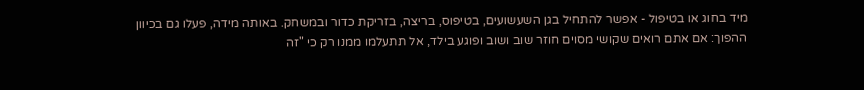מיד בחוג או בטיפול - אפשר להתחיל בגן השעשועים, בטיפוס, בריצה, בזריקת כדור ובמשחק. באותה מידה, פעלו גם בכיוון ההפוך: אם אתם רואים שקושי מסוים חוזר שוב ושוב ופוגע בילד, אל תתעלמו ממנו רק כי "זה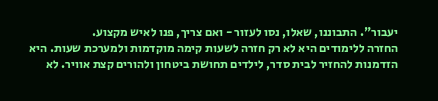יעבור". התבוננו, שאלו, נסו לעזור - ואם צריך, פנו לאיש מקצוע.
החזרה ללימודים היא לא רק חזרה לשעות קימה מוקדמות ולמערכת שעות. היא הזדמנות להחזיר לבית סדר, לילדים תחושת ביטחון ולהורים קצת אוויר. לא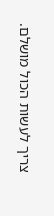צריך לעשות הכול מושלם.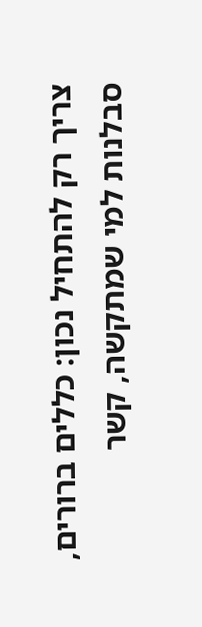צריך רק להתחיל נכון: כללים ברורים, סבלנות למי שמתקשה, קשר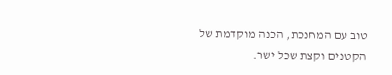טוב עם המחנכת, הכנה מוקדמת של הקטנים וקצת שכל ישר.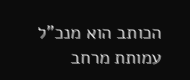הכותב הוא מנכ"ל עמותת מרחב